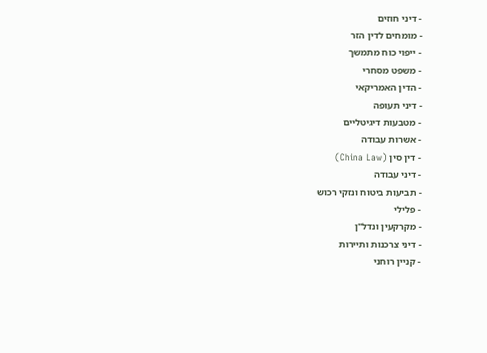- דיני חוזים
- מומחים לדין הזר
- ייפוי כוח מתמשך
- משפט מסחרי
- הדין האמריקאי
- דיני תעופה
- מטבעות דיגיטליים
- אשרות עבודה
- דין סין (China Law)
- דיני עבודה
- תביעות ביטוח ונזקי רכוש
- פלילי
- מקרקעין ונדל"ן
- דיני צרכנות ותיירות
- קניין רוחני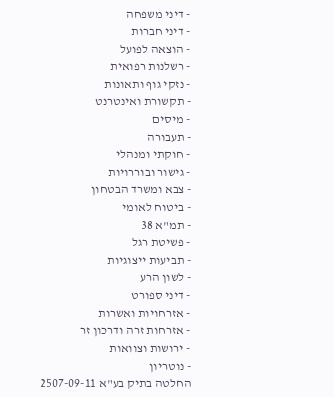- דיני משפחה
- דיני חברות
- הוצאה לפועל
- רשלנות רפואית
- נזקי גוף ותאונות
- תקשורת ואינטרנט
- מיסים
- תעבורה
- חוקתי ומנהלי
- גישור ובוררויות
- צבא ומשרד הבטחון
- ביטוח לאומי
- תמ"א 38
- פשיטת רגל
- תביעות ייצוגיות
- לשון הרע
- דיני ספורט
- אזרחויות ואשרות
- אזרחות זרה ודרכון זר
- ירושות וצוואות
- נוטריון
החלטה בתיק בע"א 2507-09-11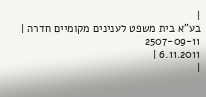|
בע"א בית משפט לענינים מקומיים חדרה |
2507-09-11
6.11.2011 |
|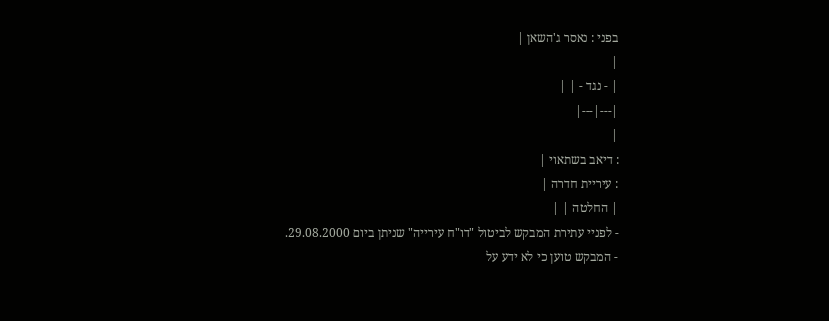בפני : נאסר ג'השאן |
|
| - נגד - | |
|---|---|
|
: דיאב בשתאוי |
: עיריית חדרה |
| החלטה | |
- לפניי עתירת המבקש לביטול "דו"ח עירייה" שניתן ביום 29.08.2000.
- המבקש טוען כי לא ידע על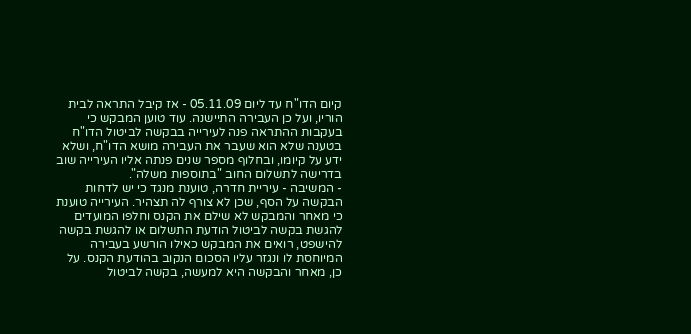קיום הדו"ח עד ליום 05.11.09 - אז קיבל התראה לבית הוריו, ועל כן העבירה התיישנה. עוד טוען המבקש כי בעקבות ההתראה פנה לעירייה בבקשה לביטול הדו"ח בטענה שלא הוא שעבר את העבירה מושא הדו"ח, ושלא ידע על קיומו, ובחלוף מספר שנים פנתה אליו העירייה שוב בדרישה לתשלום החוב "בתוספות משלה".
- המשיבה - עיריית חדרה, טוענת מנגד כי יש לדחות הבקשה על הסף, שכן לא צורף לה תצהיר. העירייה טוענת כי מאחר והמבקש לא שילם את הקנס וחלפו המועדים להגשת בקשה לביטול הודעת התשלום או להגשת בקשה להישפט, רואים את המבקש כאילו הורשע בעבירה המיוחסת לו ונגזר עליו הסכום הנקוב בהודעת הקנס. על כן, מאחר והבקשה היא למעשה, בקשה לביטול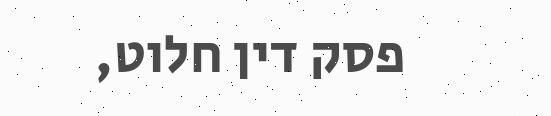פסק דין חלוט,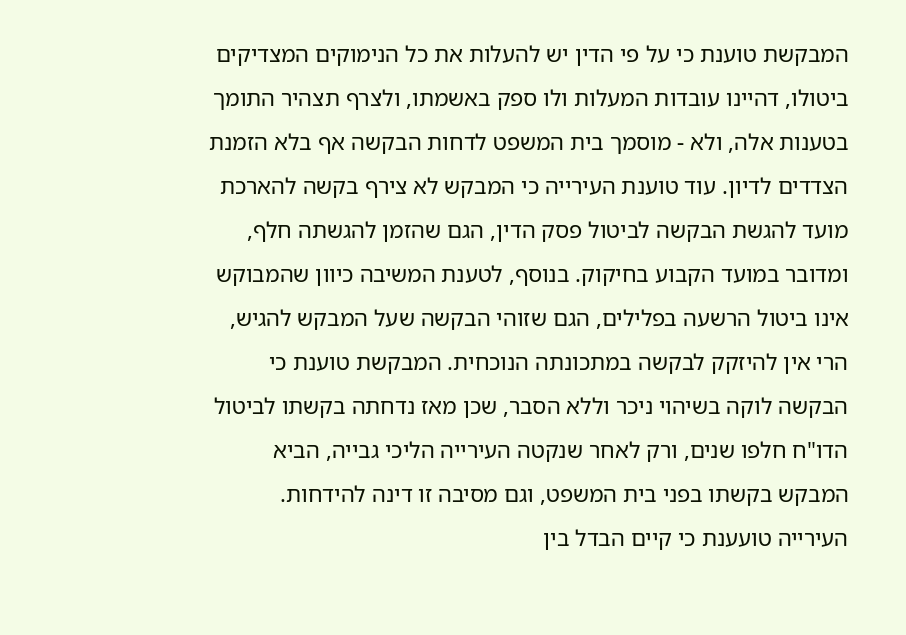המבקשת טוענת כי על פי הדין יש להעלות את כל הנימוקים המצדיקים ביטולו, דהיינו עובדות המעלות ולו ספק באשמתו, ולצרף תצהיר התומך בטענות אלה, ולא - מוסמך בית המשפט לדחות הבקשה אף בלא הזמנת הצדדים לדיון. עוד טוענת העירייה כי המבקש לא צירף בקשה להארכת מועד להגשת הבקשה לביטול פסק הדין, הגם שהזמן להגשתה חלף, ומדובר במועד הקבוע בחיקוק. בנוסף, לטענת המשיבה כיוון שהמבוקש אינו ביטול הרשעה בפלילים, הגם שזוהי הבקשה שעל המבקש להגיש, הרי אין להיזקק לבקשה במתכונתה הנוכחית. המבקשת טוענת כי הבקשה לוקה בשיהוי ניכר וללא הסבר, שכן מאז נדחתה בקשתו לביטול הדו"ח חלפו שנים, ורק לאחר שנקטה העירייה הליכי גבייה, הביא המבקש בקשתו בפני בית המשפט, וגם מסיבה זו דינה להידחות. העירייה טועענת כי קיים הבדל בין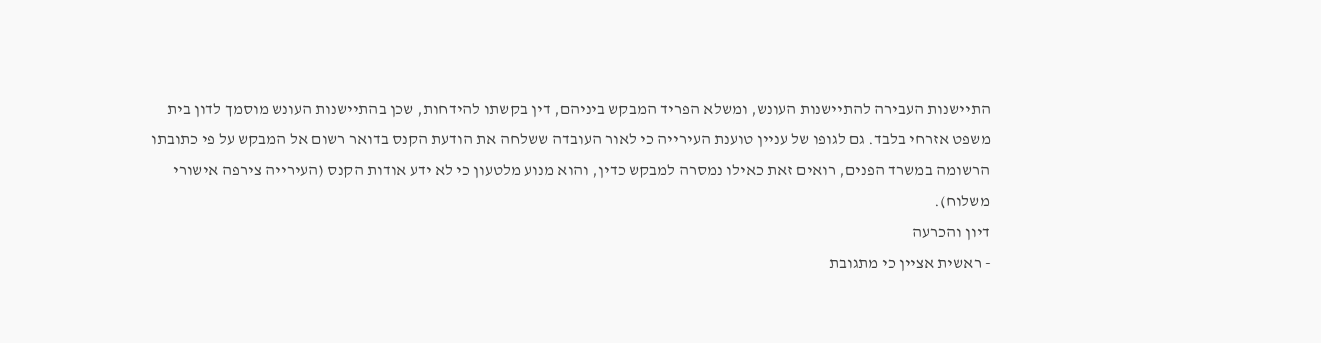התיישנות העבירה להתיישנות העונש, ומשלא הפריד המבקש ביניהם, דין בקשתו להידחות, שכן בהתיישנות העונש מוסמך לדון בית משפט אזרחי בלבד. גם לגופו של עניין טוענת העירייה כי לאור העובדה ששלחה את הודעת הקנס בדואר רשום אל המבקש על פי כתובתו הרשומה במשרד הפנים, רואים זאת כאילו נמסרה למבקש כדין, והוא מנוע מלטעון כי לא ידע אודות הקנס (העירייה צירפה אישורי משלוח).
דיון והכרעה
- ראשית אציין כי מתגובת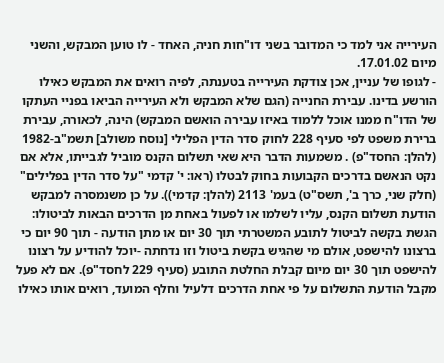העירייה אני למד כי המדובר בשני דו"חות חניה, האחד - לו טוען המבקש, והשני מיום 17.01.02.
- לגופו של עניין, אכן צודקת העירייה בטענתה, לפיה רואים את המבקש כאילו הורשע בדינו. עבירת החנייה (הגם שלא המבקש ולא העירייה הביאו בפניי העתקו של הדו"ח ממנו אוכל ללמוד באיזו עבירה הואשם המבקש) הינה, לכאורה, עבירת ברירת משפט לפי סעיף 228 לחוק סדר הדין הפלילי [נוסח משולב] תשמ"ב-1982 (להלן: החסד"פ) . משמעות הדבר היא שאי תשלום הקנס מוביל לגבייתו, אלא אם נקט הנאשם בדרכים הקבועות בחוק לבטלו (ראו: י' קדמי "על סדר הדין בפלילים" (חלק שני, כרך ב', תשס"ט) בעמ' 2113 (להלן: קדמי)). על כן משנמסרה למבקש הודעת תשלום הקנס, עליו לשלמו או לפעול באחת מן הדרכים הבאות לביטולו: הגשת בקשה לביטול לתובע המשטרתי תוך 30 יום או מתן הודעה - תוך 90 יום כי ברצונו להישפט, אולם מי שהגיש בקשת ביטול וזו נדחתה -יוכל להודיע על רצונו להישפט תוך 30 יום מיום קבלת החלטת התובע (סעיף 229 לחסד"פ). אם לא פעל מקבל הודעת התשלום על פי אחת הדרכים דלעיל וחלף המועד, רואים אותו כאילו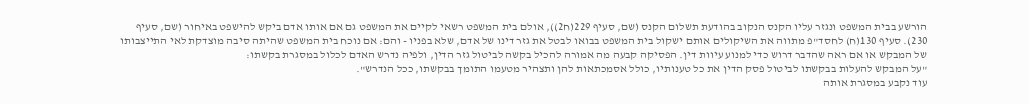הורשע בבית המשפט ונגזר עליו הקנס הנקוב בהודעת תשלום הקנס (שם, סעיף 229(ח2)), אולם בית המשפט רשאי לקיים את המשפט גם אם אותו אדם ביקש להישפט באיחור (שם, סעיף 230). סעיף 130(ח) לחסד"פ מתווה את השיקולים אותם ישקול בית המשפט בבואו לבטל את גזר דינו של אדם, שלא בפניו - והם: אם נוכח בית המשפט שהיתה סיבה מוצדקת לאי התייצבותו של המבקש או אם ראה שהדבר דרוש כדי למנוע עיוות דין. הפסיקה קבעה מה אמורה להכיל בקשה לביטול גזר הדין, ולפיה נדרש האדם לכלול במסגרת בקשתו:
"על המבקש להעלות בבקשתו לביטול פסק הדין את כל טענותיו, כולל אסמכתאות להן ותצהיר מטעמו התומך בבקשתו, ככל הנדרש".
עוד נקבע במסגרת אותה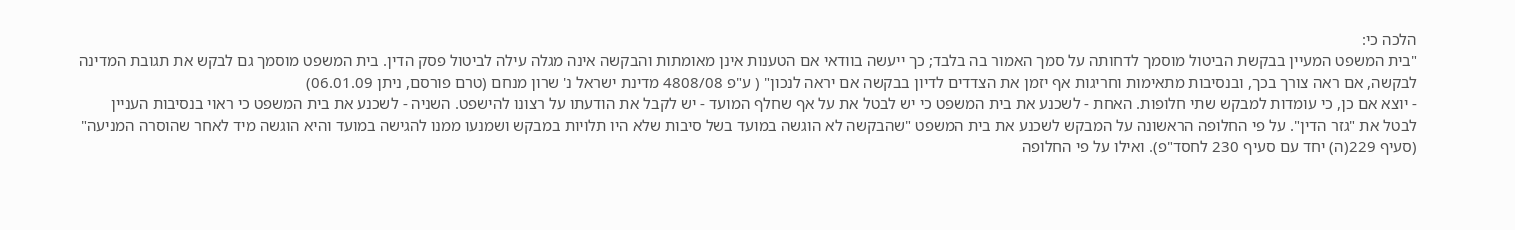הלכה כי:
"בית המשפט המעיין בבקשת הביטול מוסמך לדחותה על סמך האמור בה בלבד; כך ייעשה בוודאי אם הטענות אינן מאומתות והבקשה אינה מגלה עילה לביטול פסק הדין. בית המשפט מוסמך גם לבקש את תגובת המדינה לבקשה, אם ראה צורך בכך, ובנסיבות מתאימות וחריגות אף יזמן את הצדדים לדיון בבקשה אם יראה לנכון" ( ע"פ 4808/08 מדינת ישראל נ' שרון מנחם (טרם פורסם, ניתן 06.01.09)
- יוצא אם כן, כי עומדות למבקש שתי חלופות. האחת - לשכנע את בית המשפט כי יש לבטל את על אף שחלף המועד - יש לקבל את הודעתו על רצונו להישפט. השניה - לשכנע את בית המשפט כי ראוי בנסיבות העניין לבטל את "גזר הדין". על פי החלופה הראשונה על המבקש לשכנע את בית המשפט "שהבקשה לא הוגשה במועד בשל סיבות שלא היו תלויות במבקש ושמנעו ממנו להגישה במועד והיא הוגשה מיד לאחר שהוסרה המניעה" (סעיף 229(ה) יחד עם סעיף 230 לחסד"פ). ואילו על פי החלופה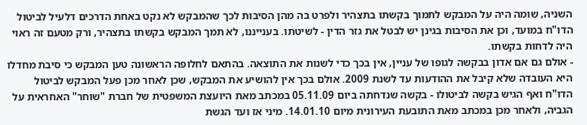השניה, שומה היה על המבקש לתמוך בקשתו בתצהיר ולפרט בה מהן הסיבות לכך שהמבקש לא נקט באחת הדרכים דלעיל לביטול הדו"ח במועד, וכן את הסיבות בגינן יש לבטל את גזר הדין - לשיטתו. בענייננו, לא תמך המבקש בקשתו בתצהיר, ורק מטעם זה ראוי היה לדחות בקשתו.
- אולם גם אם אדון בבקשה לגופו של עניין, אין בכך כדי לשנות את התוצאה. בהתאם לחלופה הראשונה טען המבקש כי סיבת מחדלו היא העובדה שלא קיבל את ההודעות עד לשנת 2009. אולם בכך אין להושיע את המבקש, שכן לאחר מכן פעל המבקש לביטול הדו"ח ואף הגיש בקשה לביטולו - בקשה שנדחתה ביום 05.11.09 במכתב מאת היועצת המשפטית של חברת "שוחר" האחראית על הגביה, ולאחר מכן במכתב מאת התובעת העירונית מיום 14.01.10. מיני אז ועד הגשת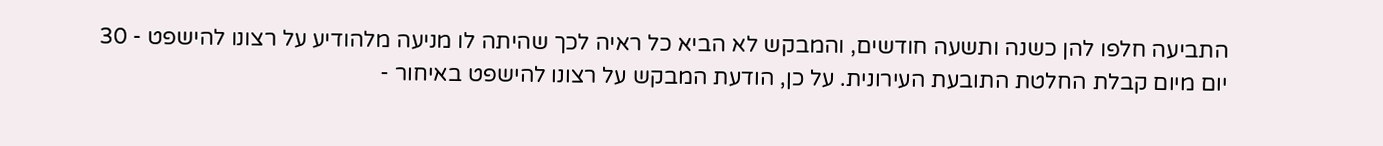התביעה חלפו להן כשנה ותשעה חודשים, והמבקש לא הביא כל ראיה לכך שהיתה לו מניעה מלהודיע על רצונו להישפט - 30 יום מיום קבלת החלטת התובעת העירונית. על כן, הודעת המבקש על רצונו להישפט באיחור -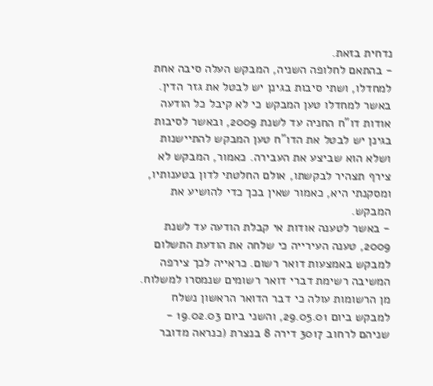נדחית בזאת.
- בהתאם לחלופה השניה, המבקש העלה סיבה אחת למחדלו, ושתי סיבות בגינן יש לבטל את גזר הדין. באשר למחדלו טען המבקש כי לא קיבל כל הודעה אודות דו"ח החניה עד לשנת 2009, ובאשר לסיבות בגינן יש לבטל את הדו"ח טען המבקש להתיישנות ושלא הוא שביצע את העבירה. כאמור, המבקש לא צירף תצהיר לבקשתו, אולם החלטתי לדון בטענותיו, ומסקנתי היא, כאמור שאין בכך כדי להושיע את המבקש.
- באשר לטענה אודות אי קבלת הודעה עד לשנת 2009, טענה העירייה כי שלחה את הודעת התשלום למבקש באמצעות דואר רשום. כראייה לכך צירפה המשיבה רשימת דברי דואר רשומים שנמסרו למשלוח. מן הרשומות עולה כי דבר הדואר הראשון נשלח למבקש ביום 29.05.01, והשני ביום 19.02.03 - שניהם לרחוב 3017 דירה 8 בנצרת (כנראה מדובר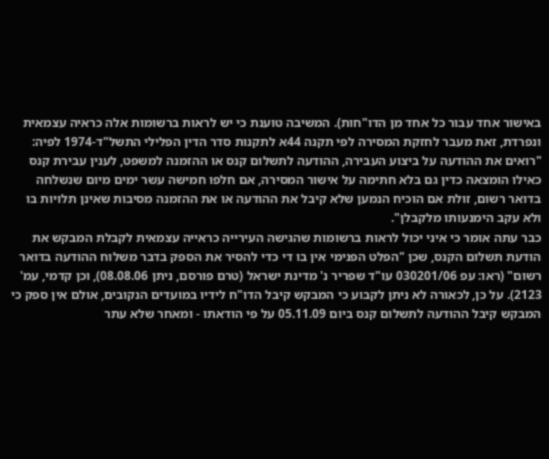באישור אחד עבור כל אחד מן הדו"חות). המשיבה טוענת כי יש לראות ברשומות אלה כראיה עצמאית ונפרדת, זאת מעבר לחזקת המסירה לפי תקנה 44א לתקנות סדר הדין הפלילי התשל"ד-1974 לפיה:
"רואים את ההודעה על ביצוע העבירה, ההודעה לתשלום קנס או ההזמנה למשפט, לענין עבירת קנס כאילו הומצאה כדין גם בלא חתימה על אישור המסירה, אם חלפו חמישה עשר ימים מיום שנשלחה בדואר רשום, זולת אם הוכיח הנמען שלא קיבל את ההודעה או את ההזמנה מסיבות שאינן תלויות בו ולא עקב הימנעותו מלקבלן".
כבר עתה אומר כי איני יכול לראות ברשומות שהגישה העירייה כראייה עצמאית לקבלת המבקש את הודעת תשלום הקנס, שכן "הפלט הפנימי אין בו די כדי להסיר את הספק בדבר משלוח ההודעה בדואר רשום" (ראו: עפ 030201/06 עו"ד שפריר נ' מדינת ישראל (טרם פורסם, ניתן 08.08.06), וכן קדמי, עמ' 2123). על כן, לכאורה לא ניתן לקבוע כי המבקש קיבל הדו"ח לידיו במועדים הנקובים, אולם אין ספק כי המבקש קיבל ההודעה לתשלום קנס ביום 05.11.09 על פי הודאתו - ומאחר שלא עתר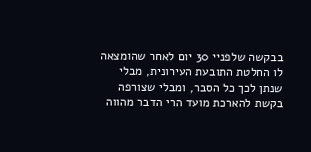בבקשה שלפניי 30 יום לאחר שהומצאה לו החלטת התובעת העירונית, מבלי שנתן לכך כל הסבר, ומבלי שצורפה בקשת להארכת מועד הרי הדבר מהווה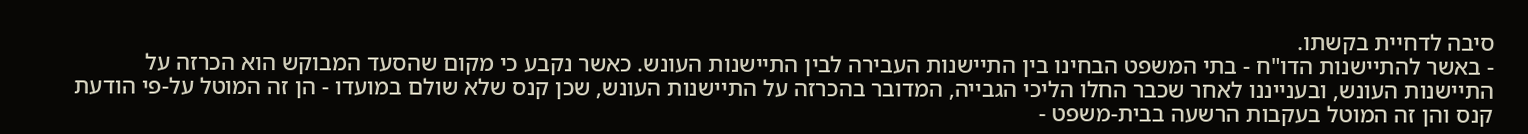סיבה לדחיית בקשתו.
- באשר להתיישנות הדו"ח - בתי המשפט הבחינו בין התיישנות העבירה לבין התיישנות העונש. כאשר נקבע כי מקום שהסעד המבוקש הוא הכרזה על התיישנות העונש, ובענייננו לאחר שכבר החלו הליכי הגבייה, המדובר בהכרזה על התיישנות העונש, שכן קנס שלא שולם במועדו - הן זה המוטל על-פי הודעת קנס והן זה המוטל בעקבות הרשעה בבית-משפט -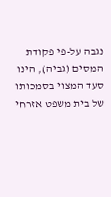נגבה על-פי פקודת המסים (גביה), הינו סעד המצוי בסמכותו של בית משפט אזרחי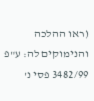(ראו ההלכה והנימוקים לה: ע"פ 3482/99 פסי נ'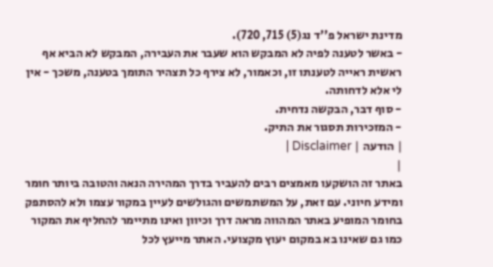מדינת ישראל פ''ד נג(5) 715, 720).
- באשר לטענה לפיה לא המבקש הוא שעבר את העבירה, המבקש לא הביא אף ראשית ראייה לטענתו זו, וכאמור, לא צירף כל תצהיר התומך בטענה, משכך - אין לי אלא לדחותה.
- סוף דבר, הבקשה נדחית.
- המזכירות תסגור את התיק.
| הודעה | Disclaimer |
|
באתר זה הושקעו מאמצים רבים להעביר בדרך המהירה הנאה והטובה ביותר חומר ומידע חיוני. עם זאת, על המשתמשים והגולשים לעיין במקור עצמו ולא להסתפק בחומר המופיע באתר המהווה מראה דרך וכיוון ואינו מתיימר להחליף את המקור כמו גם שאינו בא במקום יעוץ מקצועי. האתר מייעץ לכל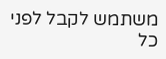משתמש לקבל לפני כל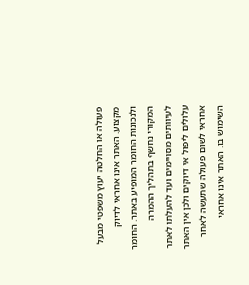פעולה או החלטה יעוץ משפטי מבעל מקצוע. האתר אינו אחראי לדיוק ולנכונות החומר המופיע באתר. החומר המקורי נחשף בתהליך ההמרה לעיוותים מסויימים ועד להעלתו לאתר עלולים ליפול אי דיוקים ולכן אין האתר אחראי לשום פעולה שתעשה לאחר השימוש בו. האתר אינו אחראי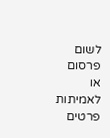לשום פרסום או לאמיתות פרטים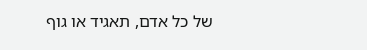של כל אדם, תאגיד או גוף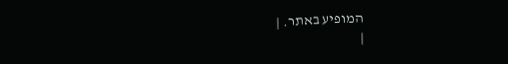המופיע באתר. |
|